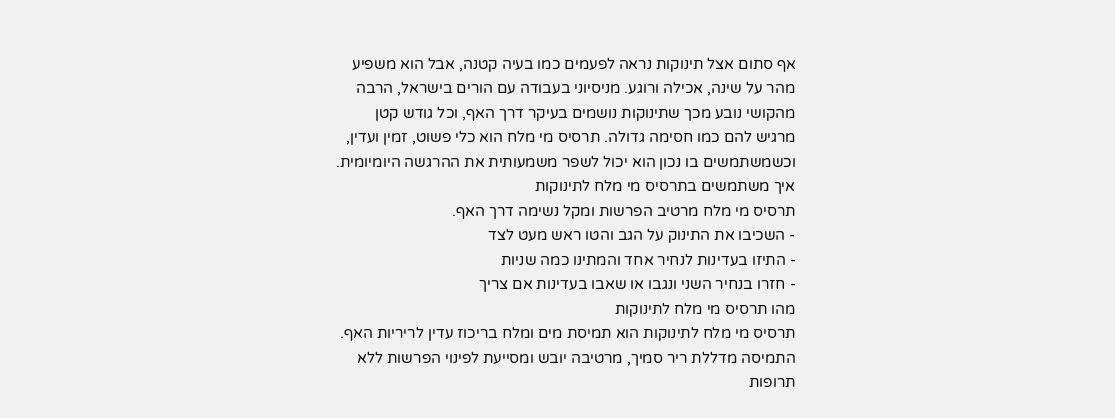אף סתום אצל תינוקות נראה לפעמים כמו בעיה קטנה, אבל הוא משפיע מהר על שינה, אכילה ורוגע. מניסיוני בעבודה עם הורים בישראל, הרבה מהקושי נובע מכך שתינוקות נושמים בעיקר דרך האף, וכל גודש קטן מרגיש להם כמו חסימה גדולה. תרסיס מי מלח הוא כלי פשוט, זמין ועדין, וכשמשתמשים בו נכון הוא יכול לשפר משמעותית את ההרגשה היומיומית.
איך משתמשים בתרסיס מי מלח לתינוקות
תרסיס מי מלח מרטיב הפרשות ומקל נשימה דרך האף.
- השכיבו את התינוק על הגב והטו ראש מעט לצד
- התיזו בעדינות לנחיר אחד והמתינו כמה שניות
- חזרו בנחיר השני ונגבו או שאבו בעדינות אם צריך
מהו תרסיס מי מלח לתינוקות
תרסיס מי מלח לתינוקות הוא תמיסת מים ומלח בריכוז עדין לריריות האף. התמיסה מדללת ריר סמיך, מרטיבה יובש ומסייעת לפינוי הפרשות ללא תרופות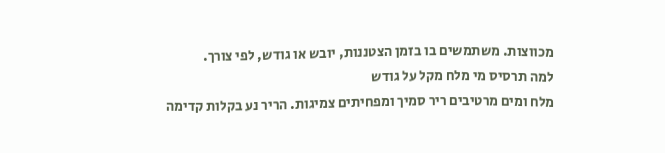מכווצות. משתמשים בו בזמן הצטננות, יובש או גודש, לפי צורך.
למה תרסיס מי מלח מקל על גודש
מלח ומים מרטיבים ריר סמיך ומפחיתים צמיגות. הריר נע בקלות קדימה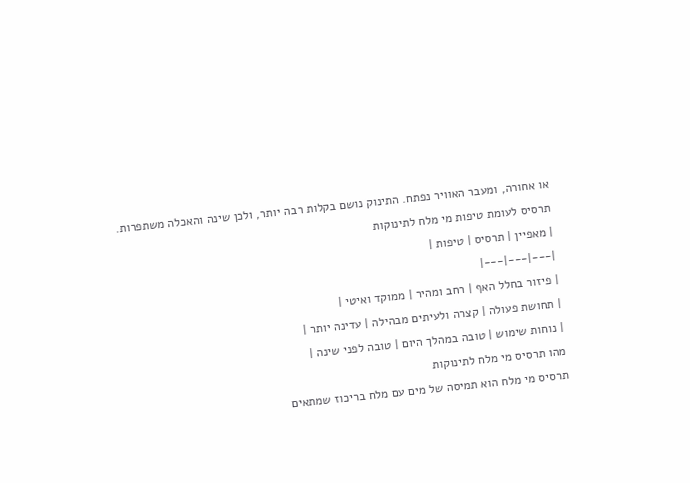או אחורה, ומעבר האוויר נפתח. התינוק נושם בקלות רבה יותר, ולכן שינה והאכלה משתפרות.
תרסיס לעומת טיפות מי מלח לתינוקות
| מאפיין | תרסיס | טיפות |
|---|---|---|
| פיזור בחלל האף | רחב ומהיר | ממוקד ואיטי |
| תחושת פעולה | קצרה ולעיתים מבהילה | עדינה יותר |
| נוחות שימוש | טובה במהלך היום | טובה לפני שינה |
מהו תרסיס מי מלח לתינוקות
תרסיס מי מלח הוא תמיסה של מים עם מלח בריכוז שמתאים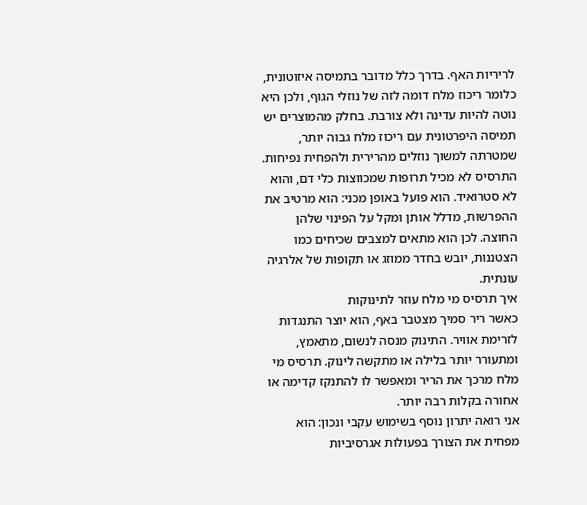לריריות האף. בדרך כלל מדובר בתמיסה איזוטונית, כלומר ריכוז מלח דומה לזה של נוזלי הגוף, ולכן היא נוטה להיות עדינה ולא צורבת. בחלק מהמוצרים יש תמיסה היפרטונית עם ריכוז מלח גבוה יותר, שמטרתה למשוך נוזלים מהרירית ולהפחית נפיחות.
התרסיס לא מכיל תרופות שמכווצות כלי דם, והוא לא סטרואיד. הוא פועל באופן מכני: הוא מרטיב את ההפרשות, מדלל אותן ומקל על הפינוי שלהן החוצה. לכן הוא מתאים למצבים שכיחים כמו הצטננות, יובש בחדר ממוזג או תקופות של אלרגיה עונתית.
איך תרסיס מי מלח עוזר לתינוקות
כאשר ריר סמיך מצטבר באף, הוא יוצר התנגדות לזרימת אוויר. התינוק מנסה לנשום, מתאמץ, ומתעורר יותר בלילה או מתקשה לינוק. תרסיס מי מלח מרכך את הריר ומאפשר לו להתנקז קדימה או אחורה בקלות רבה יותר.
אני רואה יתרון נוסף בשימוש עקבי ונכון: הוא מפחית את הצורך בפעולות אגרסיביות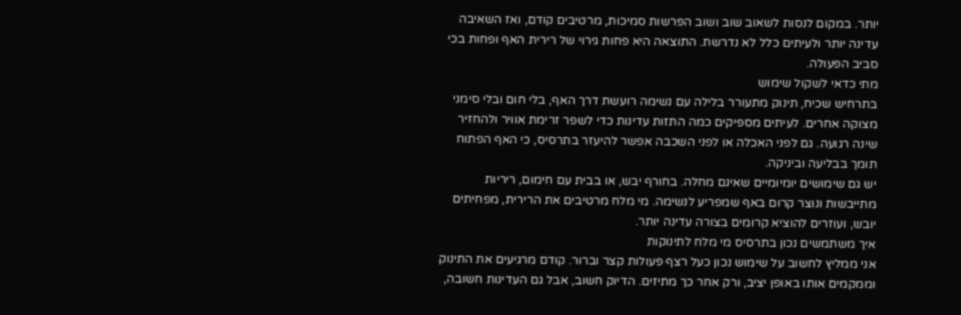יותר. במקום לנסות לשאוב שוב ושוב הפרשות סמיכות, מרטיבים קודם, ואז השאיבה עדינה יותר ולעיתים כלל לא נדרשת. התוצאה היא פחות גירוי של רירית האף ופחות בכי סביב הפעולה.
מתי כדאי לשקול שימוש
בתרחיש שכיח, תינוק מתעורר בלילה עם נשימה רועשת דרך האף, בלי חום ובלי סימני מצוקה אחרים. לעיתים מספיקים כמה התזות עדינות כדי לשפר זרימת אוויר ולהחזיר שינה רגועה. גם לפני האכלה או לפני השכבה אפשר להיעזר בתרסיס, כי האף הפתוח תומך בבליעה וביניקה.
יש גם שימושים יומיומיים שאינם מחלה. בחורף יבש, או בבית עם חימום, ריריות מתייבשות ונוצר קרום באף שמפריע לנשימה. מי מלח מרטיבים את הרירית, מפחיתים יובש, ועוזרים להוציא קרומים בצורה עדינה יותר.
איך משתמשים נכון בתרסיס מי מלח לתינוקות
אני ממליץ לחשוב על שימוש נכון כעל רצף פעולות קצר וברור. קודם מרגיעים את התינוק וממקמים אותו באופן יציב, ורק אחר כך מתיזים. הדיוק חשוב, אבל גם העדינות חשובה,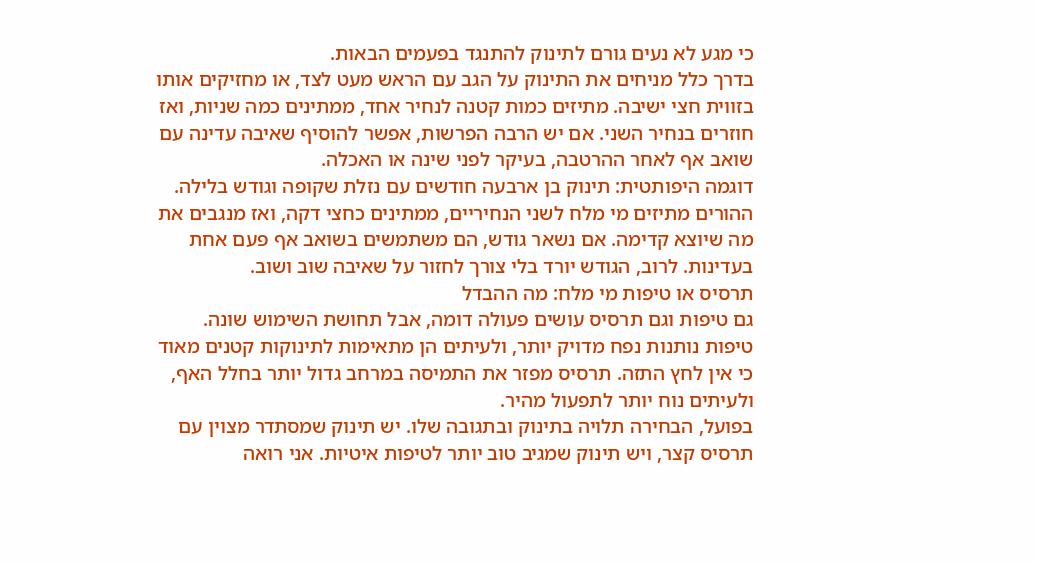כי מגע לא נעים גורם לתינוק להתנגד בפעמים הבאות.
בדרך כלל מניחים את התינוק על הגב עם הראש מעט לצד, או מחזיקים אותו בזווית חצי ישיבה. מתיזים כמות קטנה לנחיר אחד, ממתינים כמה שניות, ואז חוזרים בנחיר השני. אם יש הרבה הפרשות, אפשר להוסיף שאיבה עדינה עם שואב אף לאחר ההרטבה, בעיקר לפני שינה או האכלה.
דוגמה היפותטית: תינוק בן ארבעה חודשים עם נזלת שקופה וגודש בלילה. ההורים מתיזים מי מלח לשני הנחיריים, ממתינים כחצי דקה, ואז מנגבים את מה שיוצא קדימה. אם נשאר גודש, הם משתמשים בשואב אף פעם אחת בעדינות. לרוב, הגודש יורד בלי צורך לחזור על שאיבה שוב ושוב.
תרסיס או טיפות מי מלח: מה ההבדל
גם טיפות וגם תרסיס עושים פעולה דומה, אבל תחושת השימוש שונה. טיפות נותנות נפח מדויק יותר, ולעיתים הן מתאימות לתינוקות קטנים מאוד כי אין לחץ התזה. תרסיס מפזר את התמיסה במרחב גדול יותר בחלל האף, ולעיתים נוח יותר לתפעול מהיר.
בפועל, הבחירה תלויה בתינוק ובתגובה שלו. יש תינוק שמסתדר מצוין עם תרסיס קצר, ויש תינוק שמגיב טוב יותר לטיפות איטיות. אני רואה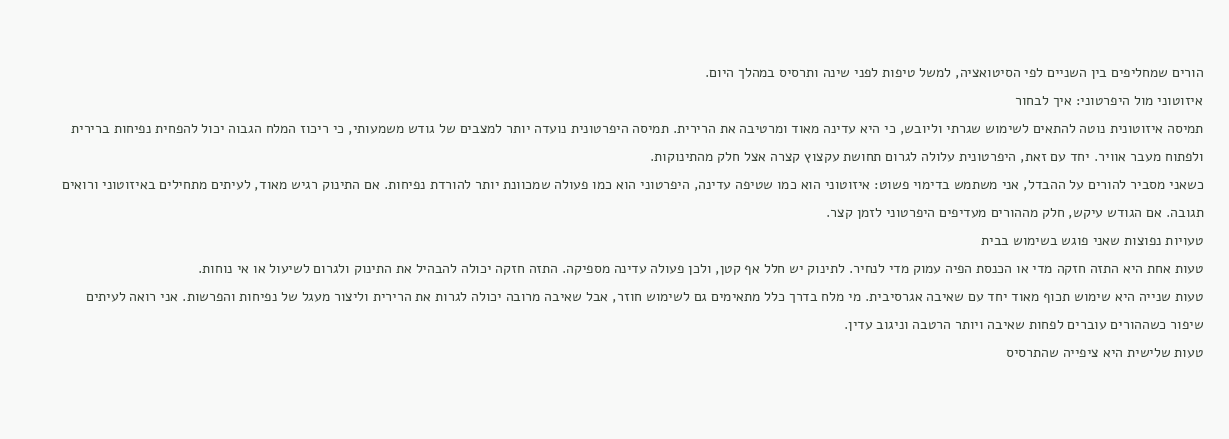הורים שמחליפים בין השניים לפי הסיטואציה, למשל טיפות לפני שינה ותרסיס במהלך היום.
איזוטוני מול היפרטוני: איך לבחור
תמיסה איזוטונית נוטה להתאים לשימוש שגרתי וליובש, כי היא עדינה מאוד ומרטיבה את הרירית. תמיסה היפרטונית נועדה יותר למצבים של גודש משמעותי, כי ריכוז המלח הגבוה יכול להפחית נפיחות ברירית ולפתוח מעבר אוויר. יחד עם זאת, היפרטונית עלולה לגרום תחושת עקצוץ קצרה אצל חלק מהתינוקות.
כשאני מסביר להורים על ההבדל, אני משתמש בדימוי פשוט: איזוטוני הוא כמו שטיפה עדינה, היפרטוני הוא כמו פעולה שמכוונת יותר להורדת נפיחות. אם התינוק רגיש מאוד, לעיתים מתחילים באיזוטוני ורואים תגובה. אם הגודש עיקש, חלק מההורים מעדיפים היפרטוני לזמן קצר.
טעויות נפוצות שאני פוגש בשימוש בבית
טעות אחת היא התזה חזקה מדי או הכנסת הפיה עמוק מדי לנחיר. לתינוק יש חלל אף קטן, ולכן פעולה עדינה מספיקה. התזה חזקה יכולה להבהיל את התינוק ולגרום לשיעול או אי נוחות.
טעות שנייה היא שימוש תכוף מאוד יחד עם שאיבה אגרסיבית. מי מלח בדרך כלל מתאימים גם לשימוש חוזר, אבל שאיבה מרובה יכולה לגרות את הרירית וליצור מעגל של נפיחות והפרשות. אני רואה לעיתים שיפור כשההורים עוברים לפחות שאיבה ויותר הרטבה וניגוב עדין.
טעות שלישית היא ציפייה שהתרסיס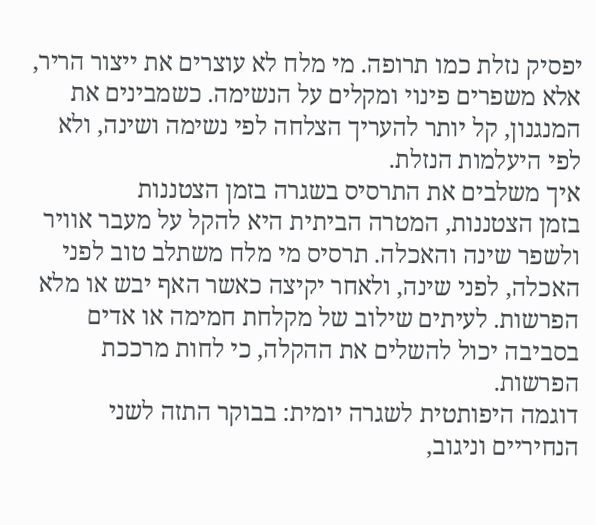יפסיק נזלת כמו תרופה. מי מלח לא עוצרים את ייצור הריר, אלא משפרים פינוי ומקלים על הנשימה. כשמבינים את המנגנון, קל יותר להעריך הצלחה לפי נשימה ושינה, ולא לפי היעלמות הנזלת.
איך משלבים את התרסיס בשגרה בזמן הצטננות
בזמן הצטננות, המטרה הביתית היא להקל על מעבר אוויר ולשפר שינה והאכלה. תרסיס מי מלח משתלב טוב לפני האכלה, לפני שינה, ולאחר יקיצה כאשר האף יבש או מלא הפרשות. לעיתים שילוב של מקלחת חמימה או אדים בסביבה יכול להשלים את ההקלה, כי לחות מרככת הפרשות.
דוגמה היפותטית לשגרה יומית: בבוקר התזה לשני הנחיריים וניגוב,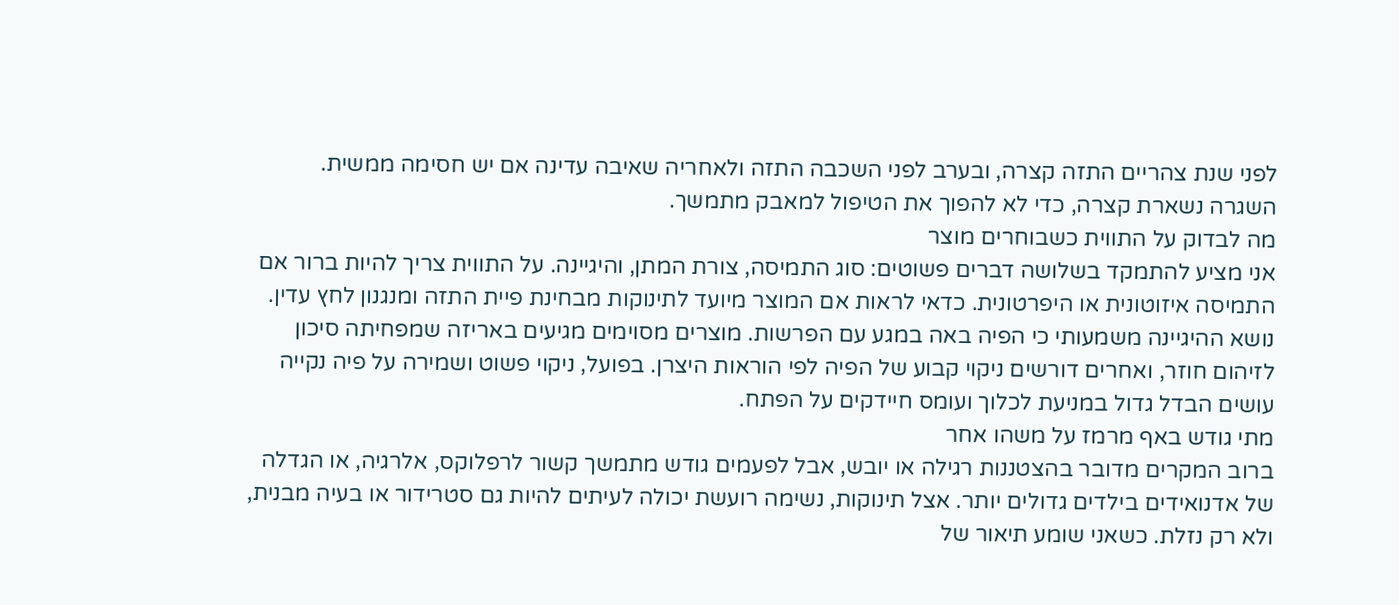לפני שנת צהריים התזה קצרה, ובערב לפני השכבה התזה ולאחריה שאיבה עדינה אם יש חסימה ממשית. השגרה נשארת קצרה, כדי לא להפוך את הטיפול למאבק מתמשך.
מה לבדוק על התווית כשבוחרים מוצר
אני מציע להתמקד בשלושה דברים פשוטים: סוג התמיסה, צורת המתן, והיגיינה. על התווית צריך להיות ברור אם התמיסה איזוטונית או היפרטונית. כדאי לראות אם המוצר מיועד לתינוקות מבחינת פיית התזה ומנגנון לחץ עדין.
נושא ההיגיינה משמעותי כי הפיה באה במגע עם הפרשות. מוצרים מסוימים מגיעים באריזה שמפחיתה סיכון לזיהום חוזר, ואחרים דורשים ניקוי קבוע של הפיה לפי הוראות היצרן. בפועל, ניקוי פשוט ושמירה על פיה נקייה עושים הבדל גדול במניעת לכלוך ועומס חיידקים על הפתח.
מתי גודש באף מרמז על משהו אחר
ברוב המקרים מדובר בהצטננות רגילה או יובש, אבל לפעמים גודש מתמשך קשור לרפלוקס, אלרגיה, או הגדלה של אדנואידים בילדים גדולים יותר. אצל תינוקות, נשימה רועשת יכולה לעיתים להיות גם סטרידור או בעיה מבנית, ולא רק נזלת. כשאני שומע תיאור של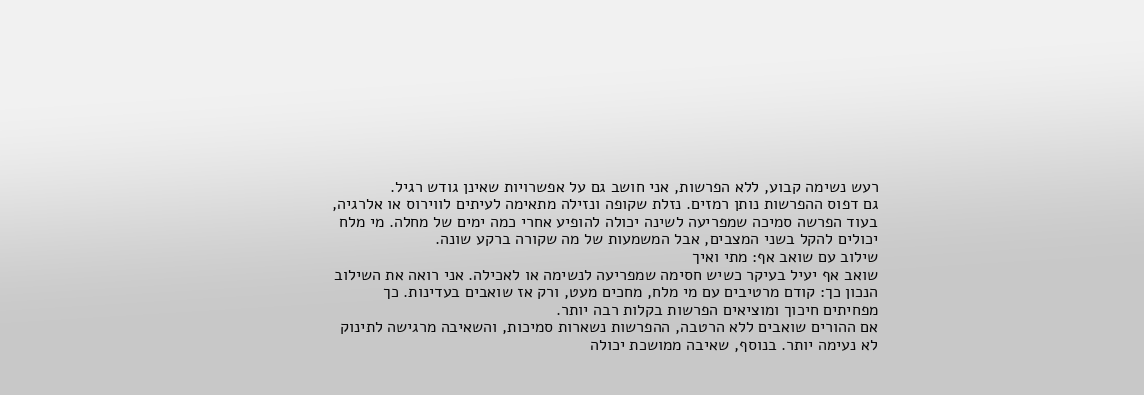רעש נשימה קבוע, ללא הפרשות, אני חושב גם על אפשרויות שאינן גודש רגיל.
גם דפוס ההפרשות נותן רמזים. נזלת שקופה ונזילה מתאימה לעיתים לווירוס או אלרגיה, בעוד הפרשה סמיכה שמפריעה לשינה יכולה להופיע אחרי כמה ימים של מחלה. מי מלח יכולים להקל בשני המצבים, אבל המשמעות של מה שקורה ברקע שונה.
שילוב עם שואב אף: מתי ואיך
שואב אף יעיל בעיקר כשיש חסימה שמפריעה לנשימה או לאכילה. אני רואה את השילוב הנכון כך: קודם מרטיבים עם מי מלח, מחכים מעט, ורק אז שואבים בעדינות. כך מפחיתים חיכוך ומוציאים הפרשות בקלות רבה יותר.
אם ההורים שואבים ללא הרטבה, ההפרשות נשארות סמיכות, והשאיבה מרגישה לתינוק לא נעימה יותר. בנוסף, שאיבה ממושכת יכולה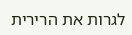לגרות את הרירית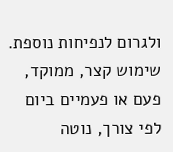ולגרום לנפיחות נוספת. שימוש קצר, ממוקד, פעם או פעמיים ביום לפי צורך, נוטה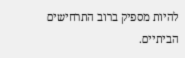להיות מספיק ברוב התרחישים הביתיים.